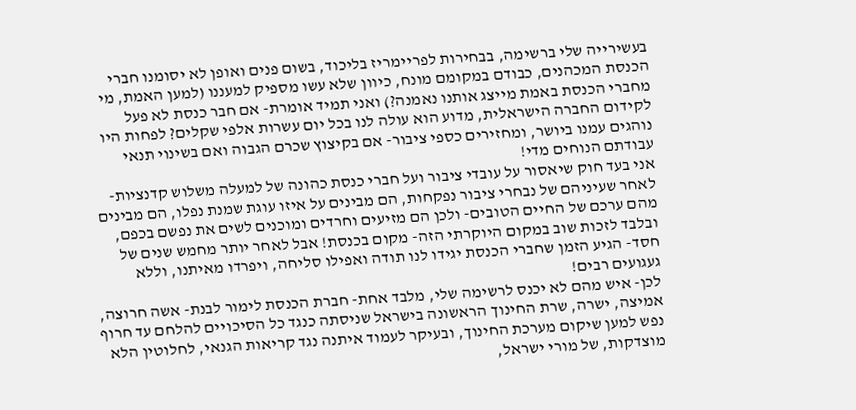בעשירייה שלי ברשימה, בבחירות לפריימריז בליכוד, בשום פנים ואופן לא יסומנו חברי הכנסת המכהנים, כבודם במקומם מונח, כיוון שלא עשו מספיק למעננו (למען האמת, מי מחברי הכנסת באמת מייצג אותנו נאמנה?) ואני תמיד אומרת- אם חבר כנסת לא פעל לקידום החברה הישראלית, מדוע הוא עולה לנו בכל יום עשרות אלפי שקלים? לפחות היו נוהגים עמנו ביושר, ומחזירים כספי ציבור- אם בקיצוץ שכרם הגבוה ואם בשינוי תנאי עבודתם הנוחים מדי!
אני בעד חוק שיאסור על עובדי ציבור ועל חברי כנסת כהונה של למעלה משלוש קדנציות- לאחר שעיניהם של נבחרי ציבור נפקחות, הם מבינים על איזו עוגת שמנת נפלו, הם מבינים מהם ערכם של החיים הטובים- ולכן הם מזיעים וחרדים ומוכנים לשים את נפשם בכפם, ובלבד לזכות שוב במקום היוקרתי הזה- מקום בכנסת! אבל לאחר יותר מחמש שנים של חסד- הגיע הזמן שחברי הכנסת יגידו לנו תודה ואפילו סליחה, ויפרדו מאיתנו, וללא געגועים רבים!
לכן- איש מהם לא יכנס לרשימה שלי, מלבד אחת- חברת הכנסת לימור לבנת- אשה חרוצה, אמיצה, ישרה, שרת החינוך הראשונה בישראל שניסתה כנגד כל הסיכויים להלחם עד חרוף נפש למען שיקום מערכת החינוך, ובעיקר לעמוד איתנה נגד קריאות הגנאי, לחלוטין הלא מוצדקות, של מורי ישראל,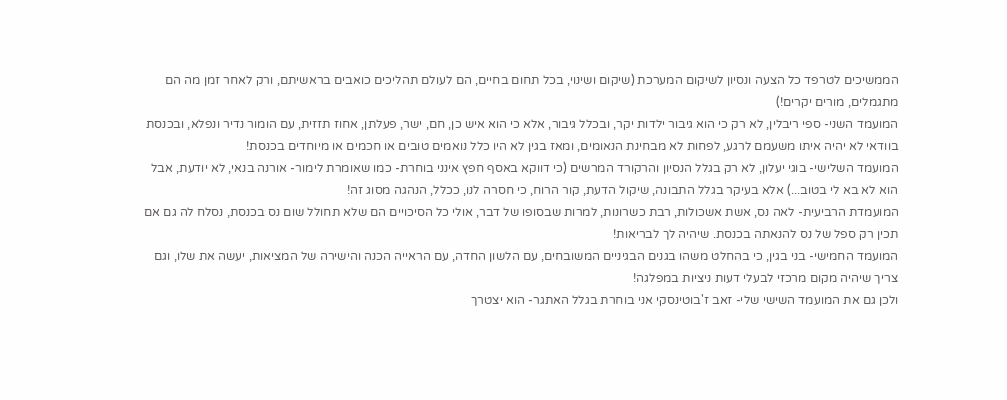הממשיכים לטרפד כל הצעה ונסיון לשיקום המערכת (שיקום ושינוי, בכל תחום בחיים, הם לעולם תהליכים כואבים בראשיתם, ורק לאחר זמן מה הם מתגמלים, מורים יקרים!)
המועמד השני- ספי ריבלין, לא רק כי הוא גיבור ילדות יקר, ובכלל גיבור, אלא כי הוא איש כן, חם, ישר, פעלתן, אחוז תזזית, עם הומור נדיר ונפלא, ובכנסת בוודאי לא יהיה איתו משעמם לרגע, לפחות לא מבחינת הנאומים, ומאז בגין לא היו כלל נואמים טובים או חכמים או מיוחדים בכנסת!
המועמד השלישי- בוגי יעלון, לא רק בגלל הנסיון והרקורד המרשים (כי דווקא באסף חפץ אינני בוחרת- כמו שאומרת לימור- אורנה בנאי, לא יודעת, אבל הוא לא בא לי בטוב...) אלא בעיקר בגלל התבונה, שיקול הדעת, קור הרוח, כי חסרה לנו, ככלל, הנהגה מסוג זה!
המועמדת הרביעית- לאה נס, אשת אשכולות, רבת כשרונות, למרות שבסופו של דבר, אולי כל הסיכויים הם שלא תחולל שום נס בכנסת, נסלח לה גם אם תכין רק ספל של נס להנאתה בכנסת. שיהיה לך לבריאות!
המועמד החמישי- בני בגין, כי בהחלט משהו בגנים הבגיניים המשובחים, עם הלשון החדה, עם הראייה הכנה והישירה של המציאות, יעשה את שלו, וגם צריך שיהיה מקום מרכזי לבעלי דעות ניציות במפלגה!
ולכן גם את המועמד השישי שלי- זאב ז'בוטינסקי אני בוחרת בגלל האתגר- הוא יצטרך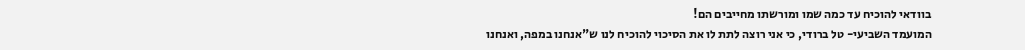בוודאי להוכיח עד כמה שמו ומורשתו מחייבים הם!
המועמד השביעי- טל ברודי, כי אני רוצה לתת לו את הסיכוי להוכיח לנו ש"אנחנו במפה, ואנחנו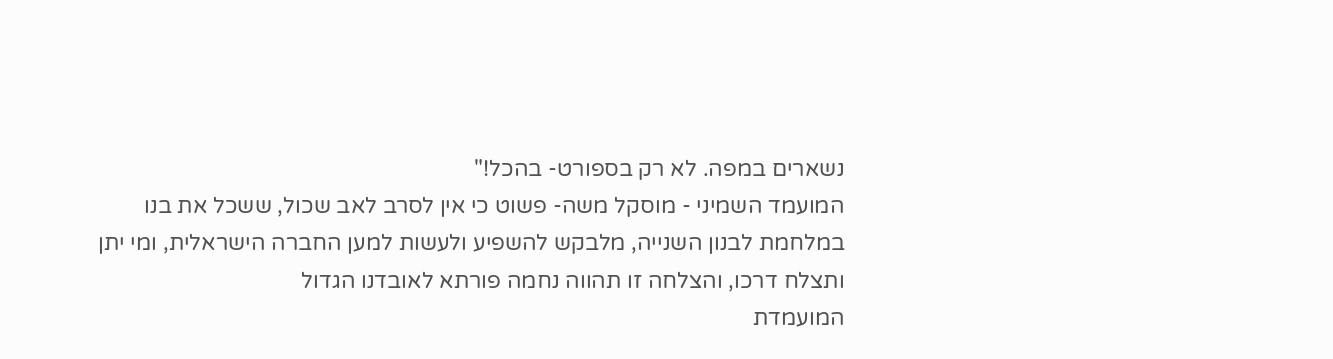נשארים במפה. לא רק בספורט- בהכל!"
המועמד השמיני - מוסקל משה- פשוט כי אין לסרב לאב שכול, ששכל את בנו במלחמת לבנון השנייה, מלבקש להשפיע ולעשות למען החברה הישראלית, ומי יתן ותצלח דרכו, והצלחה זו תהווה נחמה פורתא לאובדנו הגדול
המועמדת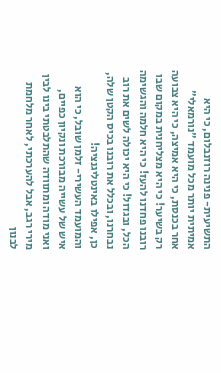התשיעית- פנינה רוזנבלום, כי היא אמיתית יותר מכל מועמד "נורמאלי" אחר בכנסת, כי היא אמיצה, כי היא צבועה רק בשיער! כי היא מצליחנית במקום שבו רובנו פחדנו להעז! כי היא חלמה והגשימה הכל, ובגדול! כי היא יכולה לשים את רוב נבחרנו, ובכלל את רובנו בכיס הקטן שלה, כן, אפילו באינטליגנציה!
והמועמד העשירי- זלמן שובל, כי הוא איש של עשייה מבורכת ונקיון כפיים, ואני מודה ומתוודה שהתלבטתי בינו לבין מירי רגב, אבל להערכתי, לאחר מלחמת לבנון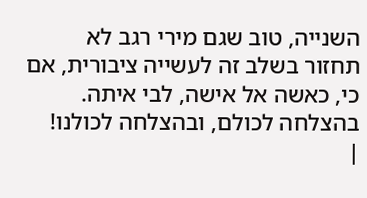השנייה, טוב שגם מירי רגב לא תחזור בשלב זה לעשייה ציבורית, אם כי, כאשה אל אישה, לבי איתה.
בהצלחה לכולם, ובהצלחה לכולנו!
|